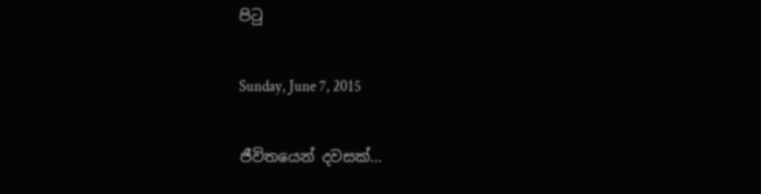පිටු

Sunday, June 7, 2015

ජීවිතයෙන් දවසක්...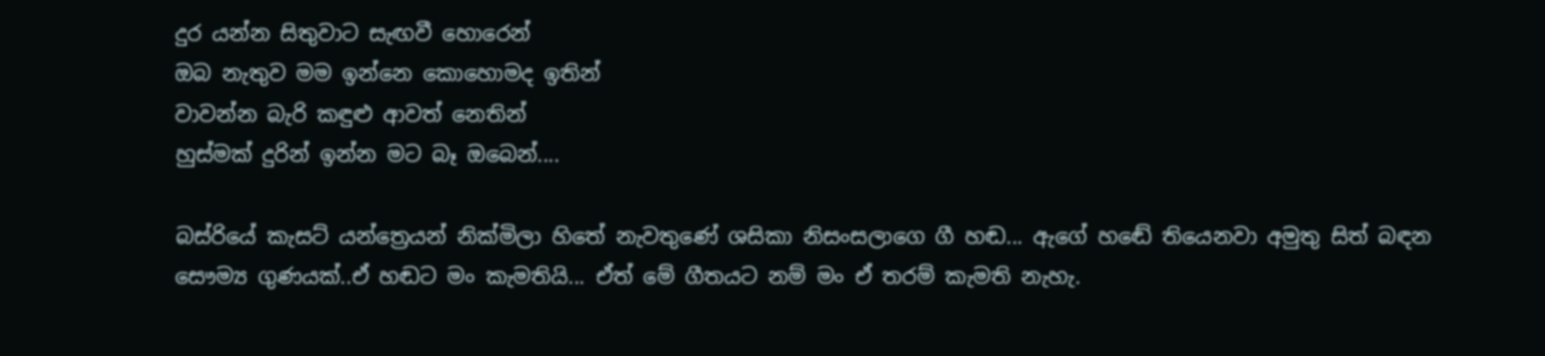දුර යන්න සිතුවාට සැඟවී හොරෙන්
ඔබ නැතුව මම ඉන්නෙ කොහොමද ඉතින්
වාවන්න බැරි කඳුළු ආවත් නෙතින්
හුස්මක් දුරින් ඉන්න මට බෑ ඔබෙන්....

බස්රියේ කැසට් යන්ත්‍රෙයන් නික්මිලා හිතේ නැවතුණේ ශසිකා නිසංසලාගෙ ගී හඬ... ඇගේ හඬේ තියෙනවා අමුතු සිත් බඳන සෞම්‍ය ගුණයක්..ඒ හඬට මං කැමතියි... ඒත් මේ ගීතයට නම් මං ඒ තරම් කැමති නැහැ.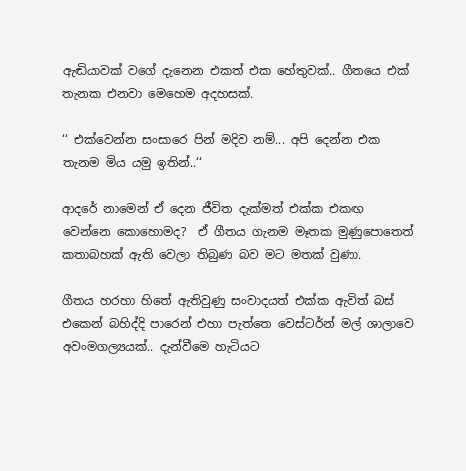ඇඬියාවක් වගේ දැනෙන එකත් එක හේතුවක්.. ගීතයෙ එක් තැනක එනවා මෙහෙම අදහසක්.

‘‘ එක්වෙන්න සංසාරෙ පින් මදිව නම්... අපි දෙන්න එක තැනම මිය යමු ඉතින්..‘‘

ආදරේ නාමෙන් ඒ දෙන ජීවිත දැක්මත් එක්ක එකඟ වෙන්නෙ කොහොමද?  ඒ ගීතය ගැනම මෑතක මුණුපොතෙත් කතාබහක් ඇති වෙලා තිබුණ බව මට මතක් වුණා.

ගීතය හරහා හිතේ ඇතිවුණු සංවාදයත් එක්ක ඇවිත් බස් එකෙන් බහිද්දි පාරෙන් එහා පැත්තෙ වෙස්ටර්න් මල් ශාලාවෙ අවංමගල්‍යයක්.. දැන්වීමෙ හැටියට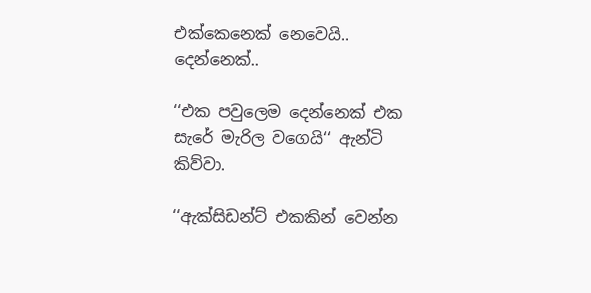එක්කෙනෙක් නෙවෙයි.. දෙන්නෙක්..

‘‘එක පවුලෙම දෙන්නෙක් එක සැරේ මැරිල වගෙයි‘‘ ඇන්ටි කිව්වා.

‘‘ඇක්සිඩන්ට් එකකින් වෙන්න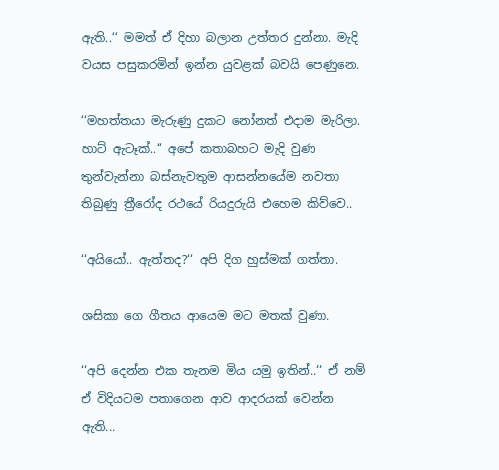ඇති..‘‘ මමත් ඒ දිහා බලාන උත්තර දුන්නා. මැදි වයස පසුකරමින් ඉන්න යුවළක් බවයි පෙණුනෙ.

‘‘මහත්තයා මැරුණු දුකට නෝනත් එදාම මැරිලා. හාට් ඇටෑක්..‘‘ අපේ කතාබහට මැදි වුණ තුන්වැන්නා බස්නැවතුම ආසන්නයේම නවතා තිබුණු ත්‍රීරෝද රථයේ රියදුරුයි එහෙම කිව්වෙ..

‘‘අයියෝ.. ඇත්තද?‘‘ අපි දිග හුස්මක් ගත්තා.

ශසිකා ගෙ ගීතය ආයෙම මට මතක් වුණා.

‘‘අපි දෙන්න එක තැනම මිය යමු ඉතින්..‘‘ ඒ නම් ඒ විදියටම පතාගෙන ආව ආදරයක් වෙන්න ඇති...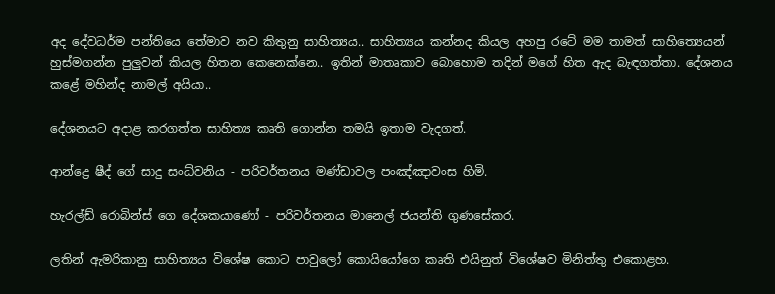අද දේවධර්ම පන්තියෙ තේමාව නව කිතුනු සාහිත්‍යය.. සාහිත්‍යය කන්නද කියල අහපු රටේ මම තාමත් සාහිත්‍යෙයන් හුස්මගන්න පුලුවන් කියල හිතන කෙනෙක්නෙ.. ඉතින් මාතෘකාව බොහොම තදින් මගේ හිත ඇද බැඳගත්තා. දේශනය කළේ මහින්ද නාමල් අයියා..

දේශනයට අදාළ කරගත්ත සාහිත්‍ය කෘති ගොන්න තමයි ඉතාම වැදගත්.

ආන්ද්‍රෙ ෂීද් ගේ සාදු සංධ්වනිය - පරිවර්තනය මණ්ඩාවල පංඤ්ඤාවංස හිමි.

හැරල්ඩ් රොබින්ස් ගෙ දේශකයාණෝ - පරිවර්තනය මානෙල් ජයන්ති ගුණසේකර.

ලතින් ඇමරිකානු සාහිත්‍යය විශේෂ කොට පාවුලෝ කොයියෝගෙ කෘති එයිනුත් විශේෂව මිනිත්තු එකොළහ.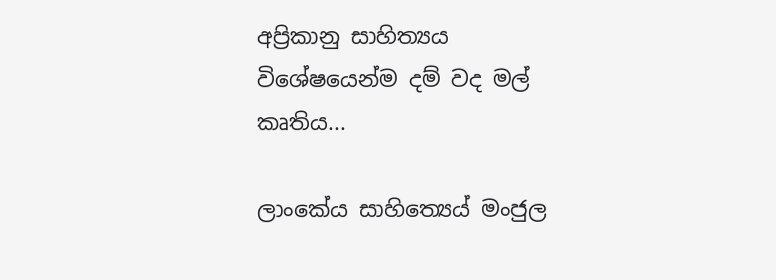අප්‍රිකානු සාහිත්‍යය විශේෂයෙන්ම දම් වද මල් කෘතිය...

ලාංකේය සාහිත්‍යෙය් මංජුල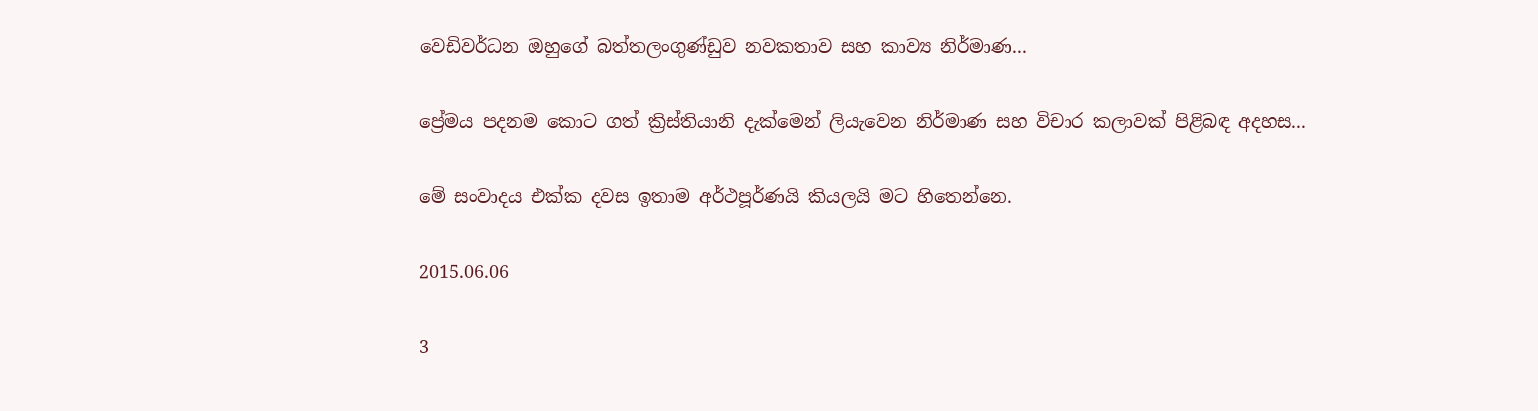වෙඩිවර්ධන ඔහුගේ බත්තලංගුණ්ඩුව නවකතාව සහ කාව්‍ය නිර්මාණ...

ප්‍රේමය පදනම කොට ගත් ක්‍රිස්තියානි දැක්මෙන් ලියැවෙන නිර්මාණ සහ විචාර කලාවක් පිළිබඳ අදහස...

මේ සංවාදය එක්ක දවස ඉතාම අර්ථපූර්ණයි කියලයි මට හිතෙන්නෙ.

2015.06.06

3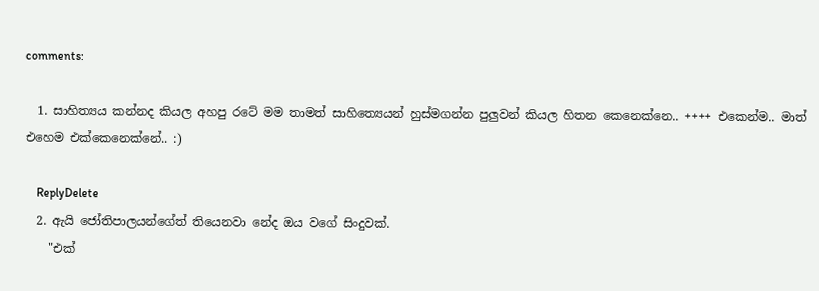comments:

  1. සාහිත්‍යය කන්නද කියල අහපු රටේ මම තාමත් සාහිත්‍යෙයන් හුස්මගන්න පුලුවන් කියල හිතන කෙනෙක්නෙ.. ++++ එකෙන්ම.. මාත් එහෙම එක්කෙනෙක්නේ.. :)

    ReplyDelete
  2. ඇයි ජෝතිපාලයන්ගේත් තියෙනවා නේද ඔය වගේ සිංදුවක්.
    "එක්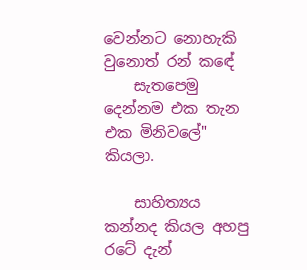වෙන්නට නොහැකි වුනොත් රන් කඳේ
    සැතපෙමු දෙන්නම එක තැන එක මිනිවලේ" කියලා.

    සාහිත්‍යය කන්නද කියල අහපු රටේ දැන්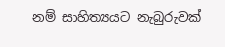නම් සාහිත්‍යයට නැබුරුවක්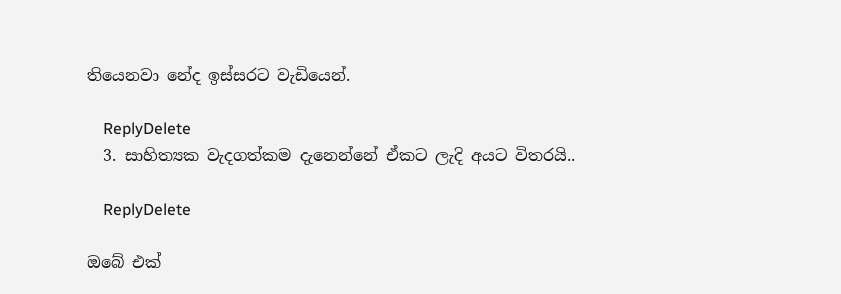තියෙනවා නේද ඉස්සරට වැඩියෙන්.

    ReplyDelete
  3. සාහිත්‍යක වැදගත්කම දැනෙන්නේ ඒකට ලැදි අයට විතරයි..

    ReplyDelete

ඔබේ එක්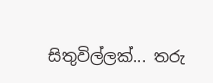සිතුවිල්ලක්... තරු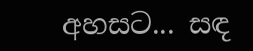අහසට... සඳ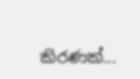කිරණක්...